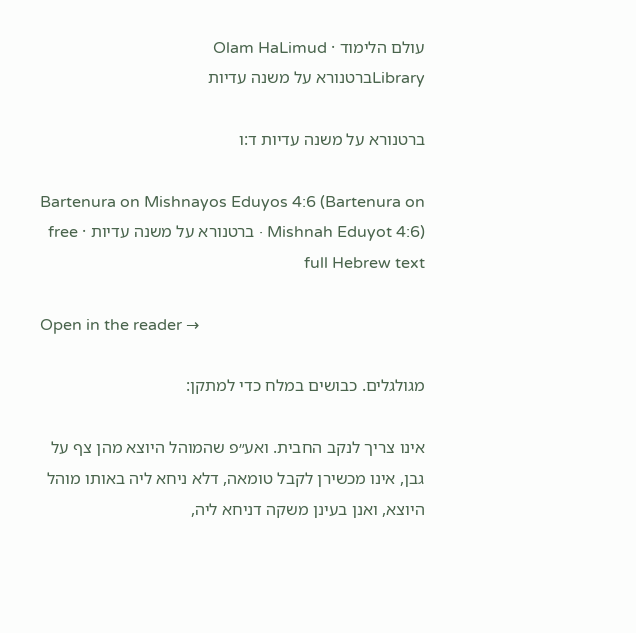עולם הלימוד · Olam HaLimud
Libraryברטנורא על משנה עדיות

ברטנורא על משנה עדיות ד:ו

Bartenura on Mishnayos Eduyos 4:6 (Bartenura on Mishnah Eduyot 4:6) · ברטנורא על משנה עדיות · free full Hebrew text

Open in the reader →

מגולגלים. כבושים במלח כדי למתקן:

אינו צריך לנקב החבית. ואע״פ שהמוהל היוצא מהן צף על גבן, אינו מכשירן לקבל טומאה, דלא ניחא ליה באותו מוהל היוצא, ואנן בעינן משקה דניחא ליה,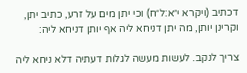דכתיב (ויקרא י״א:ל״ח) וכי יתן מים על זרע, כתיב יתן, וקרינן יותן, מה יתן דניחא ליה אף יותן דניחא ליה:

צריך לנקב. לעשות מעשה לגלות דעתיה דלא ניחא ליה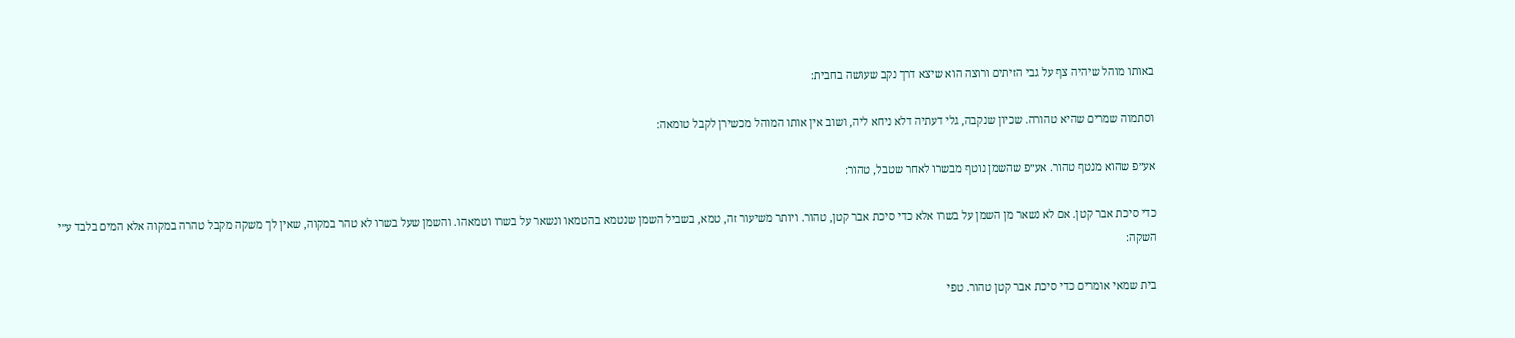באותו מוהל שיהיה צף על גבי הזיתים ורוצה הוא שיצא דרך נקב שעושה בחבית:

וסתמוה שמרים שהיא טהורה. שכיון שנקבה, גלי דעתיה דלא ניחא ליה, ושוב אין אותו המוהל מכשירן לקבל טומאה:

אע״פ שהוא מנטף טהור. אע״פ שהשמן נוטף מבשרו לאחר שטבל, טהור:

כדי סיכת אבר קטן. אם לא נשאר מן השמן על בשרו אלא כדי סיכת אבר קטן, טהור. ויותר משיעור זה, טמא, בשביל השמן שנטמא בהטמאו ונשאר על בשרו וטמאהו. והשמן שעל בשרו לא טהר במקוה, שאין לך משקה מקבל טהרה במקוה אלא המים בלבד ע״י השקה:

בית שמאי אומרים כדי סיכת אבר קטן טהור. טפי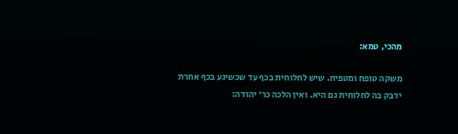מהכי, טמא:

משקה טופח ומטפיח. שיש לחלוחית בכף עד שכשיגע בכף אחרת ידבק בה לחלוחית גם היא. ואין הלכה כר׳ יהודה: